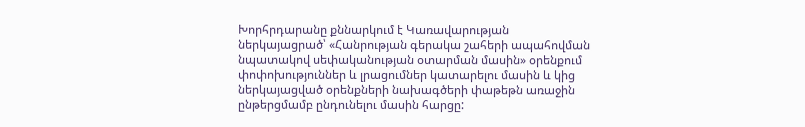Խորհրդարանը քննարկում է Կառավարության ներկայացրած՝ «Հանրության գերակա շահերի ապահովման նպատակով սեփականության օտարման մասին» օրենքում փոփոխություններ և լրացումներ կատարելու մասին և կից ներկայացված օրենքների նախագծերի փաթեթն առաջին ընթերցմամբ ընդունելու մասին հարցը: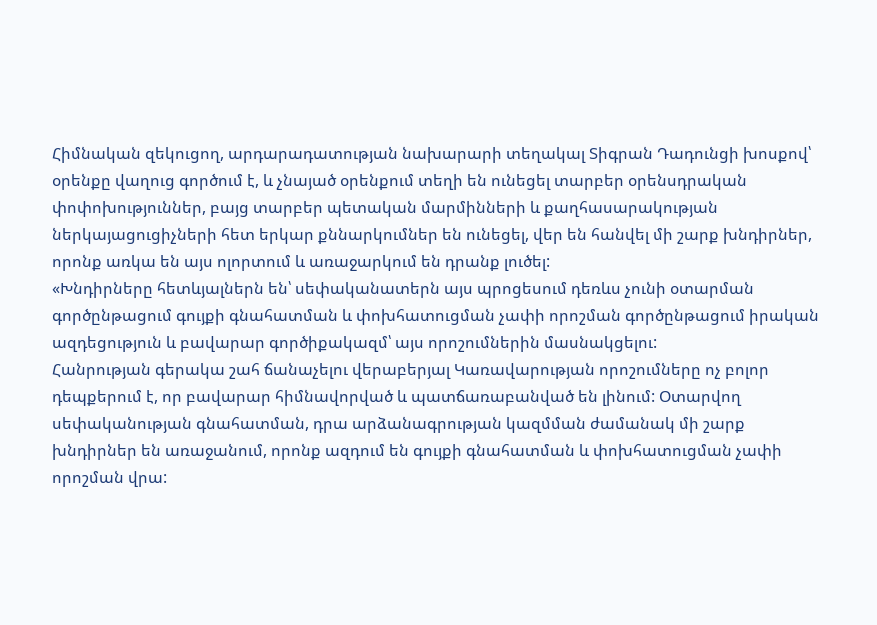Հիմնական զեկուցող, արդարադատության նախարարի տեղակալ Տիգրան Դադունցի խոսքով՝ օրենքը վաղուց գործում է, և չնայած օրենքում տեղի են ունեցել տարբեր օրենսդրական փոփոխություններ, բայց տարբեր պետական մարմինների և քաղհասարակության ներկայացուցիչների հետ երկար քննարկումներ են ունեցել, վեր են հանվել մի շարք խնդիրներ, որոնք առկա են այս ոլորտում և առաջարկում են դրանք լուծել:
«Խնդիրները հետևյալներն են՝ սեփականատերն այս պրոցեսում դեռևս չունի օտարման գործընթացում գույքի գնահատման և փոխհատուցման չափի որոշման գործընթացում իրական ազդեցություն և բավարար գործիքակազմ՝ այս որոշումներին մասնակցելու:
Հանրության գերակա շահ ճանաչելու վերաբերյալ Կառավարության որոշումները ոչ բոլոր դեպքերում է, որ բավարար հիմնավորված և պատճառաբանված են լինում: Օտարվող սեփականության գնահատման, դրա արձանագրության կազմման ժամանակ մի շարք խնդիրներ են առաջանում, որոնք ազդում են գույքի գնահատման և փոխհատուցման չափի որոշման վրա: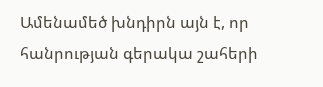Ամենամեծ խնդիրն այն է, որ հանրության գերակա շահերի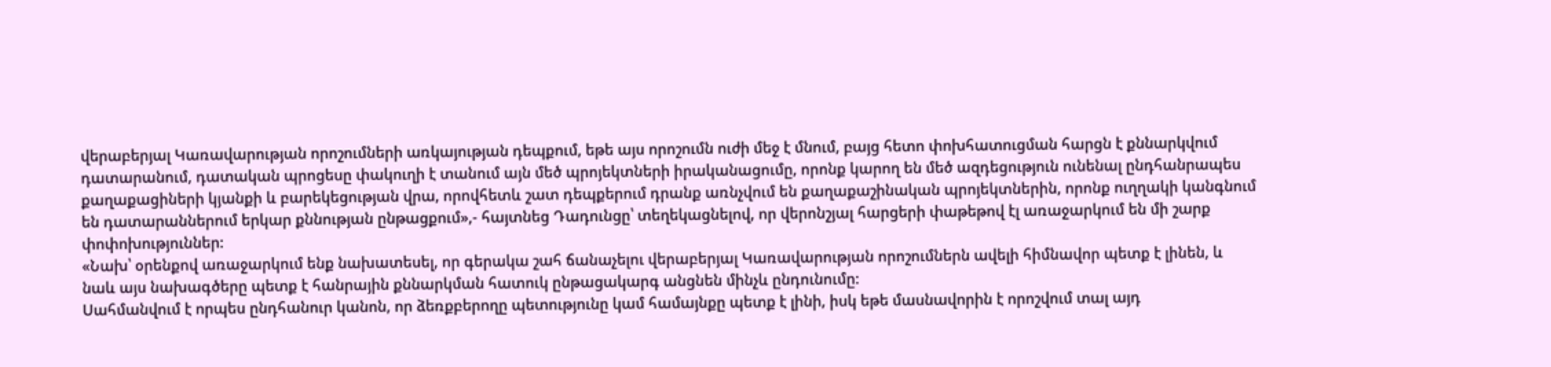վերաբերյալ Կառավարության որոշումների առկայության դեպքում, եթե այս որոշումն ուժի մեջ է մնում, բայց հետո փոխհատուցման հարցն է քննարկվում դատարանում, դատական պրոցեսը փակուղի է տանում այն մեծ պրոյեկտների իրականացումը, որոնք կարող են մեծ ազդեցություն ունենալ ընդհանրապես քաղաքացիների կյանքի և բարեկեցության վրա, որովհետև շատ դեպքերում դրանք առնչվում են քաղաքաշինական պրոյեկտներին, որոնք ուղղակի կանգնում են դատարաններում երկար քննության ընթացքում»,- հայտնեց Դադունցը՝ տեղեկացնելով, որ վերոնշյալ հարցերի փաթեթով էլ առաջարկում են մի շարք փոփոխություններ:
«Նախ՝ օրենքով առաջարկում ենք նախատեսել, որ գերակա շահ ճանաչելու վերաբերյալ Կառավարության որոշումներն ավելի հիմնավոր պետք է լինեն, և նաև այս նախագծերը պետք է հանրային քննարկման հատուկ ընթացակարգ անցնեն մինչև ընդունումը:
Սահմանվում է որպես ընդհանուր կանոն, որ ձեռքբերողը պետությունը կամ համայնքը պետք է լինի, իսկ եթե մասնավորին է որոշվում տալ այդ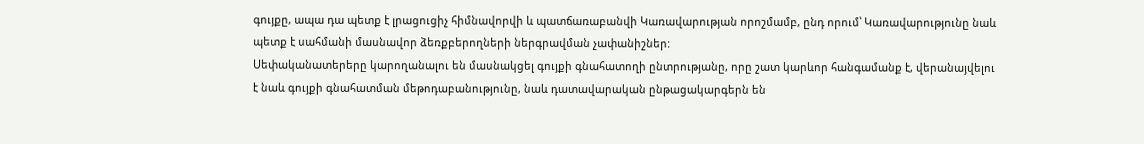գույքը, ապա դա պետք է լրացուցիչ հիմնավորվի և պատճառաբանվի Կառավարության որոշմամբ, ընդ որում՝ Կառավարությունը նաև պետք է սահմանի մասնավոր ձեռքբերողների ներգրավման չափանիշներ:
Սեփականատերերը կարողանալու են մասնակցել գույքի գնահատողի ընտրությանը, որը շատ կարևոր հանգամանք է, վերանայվելու է նաև գույքի գնահատման մեթոդաբանությունը, նաև դատավարական ընթացակարգերն են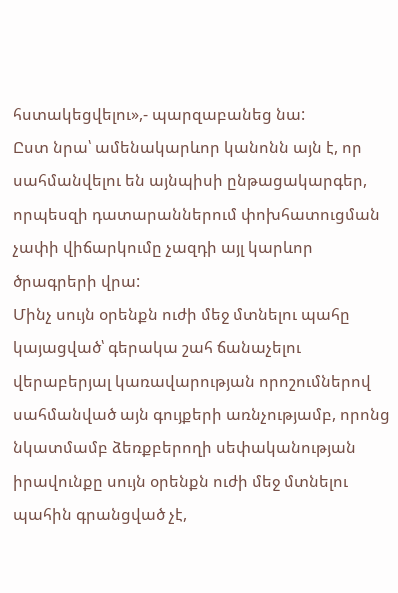հստակեցվելու»,- պարզաբանեց նա:
Ըստ նրա՝ ամենակարևոր կանոնն այն է, որ սահմանվելու են այնպիսի ընթացակարգեր, որպեսզի դատարաններում փոխհատուցման չափի վիճարկումը չազդի այլ կարևոր ծրագրերի վրա:
Մինչ սույն օրենքն ուժի մեջ մտնելու պահը կայացված՝ գերակա շահ ճանաչելու վերաբերյալ կառավարության որոշումներով սահմանված այն գույքերի առնչությամբ, որոնց նկատմամբ ձեռքբերողի սեփականության իրավունքը սույն օրենքն ուժի մեջ մտնելու պահին գրանցված չէ,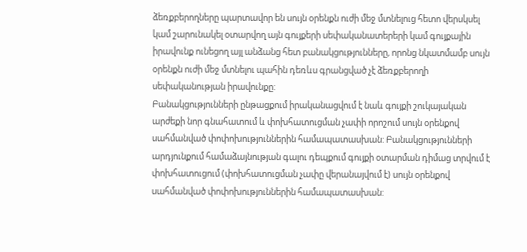ձեռքբերողները պարտավոր են սույն օրենքն ուժի մեջ մտնելուց հետո վերսկսել կամ շարունակել օտարվող այն գույքերի սեփականատերերի կամ գույքային իրավունք ունեցող այլ անձանց հետ բանակցությունները, որոնց նկատմամբ սույն օրենքն ուժի մեջ մտնելու պահին դեռևս գրանցված չէ ձեռքբերողի սեփականության իրավունքը:
Բանակցությունների ընթացքում իրականացվում է նաև գույքի շուկայական արժեքի նոր գնահատում և փոխհատուցման չափի որոշում սույն օրենքով սահմանված փոփոխություններին համապատասխան: Բանակցությունների արդյունքում համաձայնության գալու դեպքում գույքի օտարման դիմաց տրվում է փոխհատուցում (փոխհատուցման չափը վերանայվում է) սույն օրենքով սահմանված փոփոխություններին համապատասխան: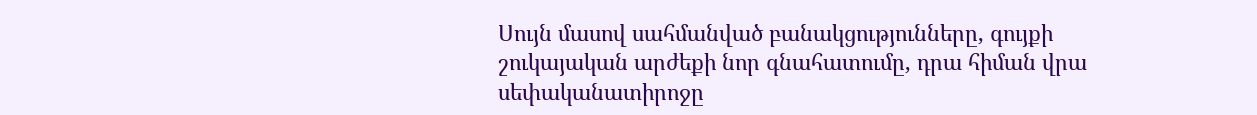Սույն մասով սահմանված բանակցությունները, գույքի շուկայական արժեքի նոր գնահատումը, դրա հիման վրա սեփականատիրոջը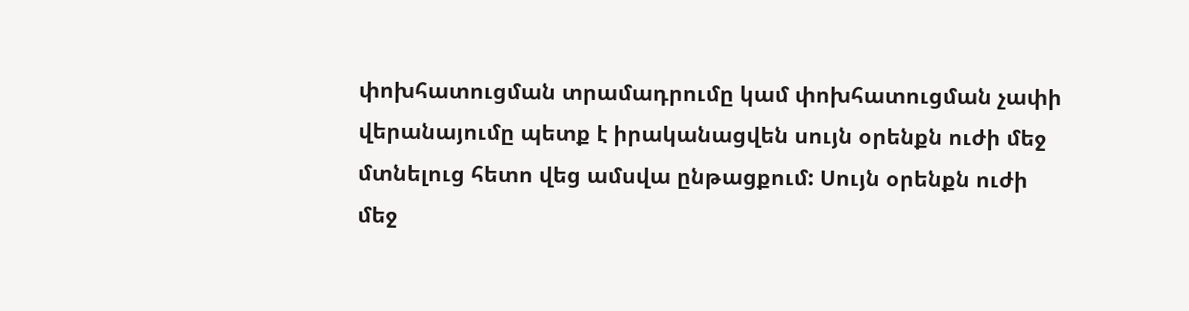փոխհատուցման տրամադրումը կամ փոխհատուցման չափի վերանայումը պետք է իրականացվեն սույն օրենքն ուժի մեջ մտնելուց հետո վեց ամսվա ընթացքում: Սույն օրենքն ուժի մեջ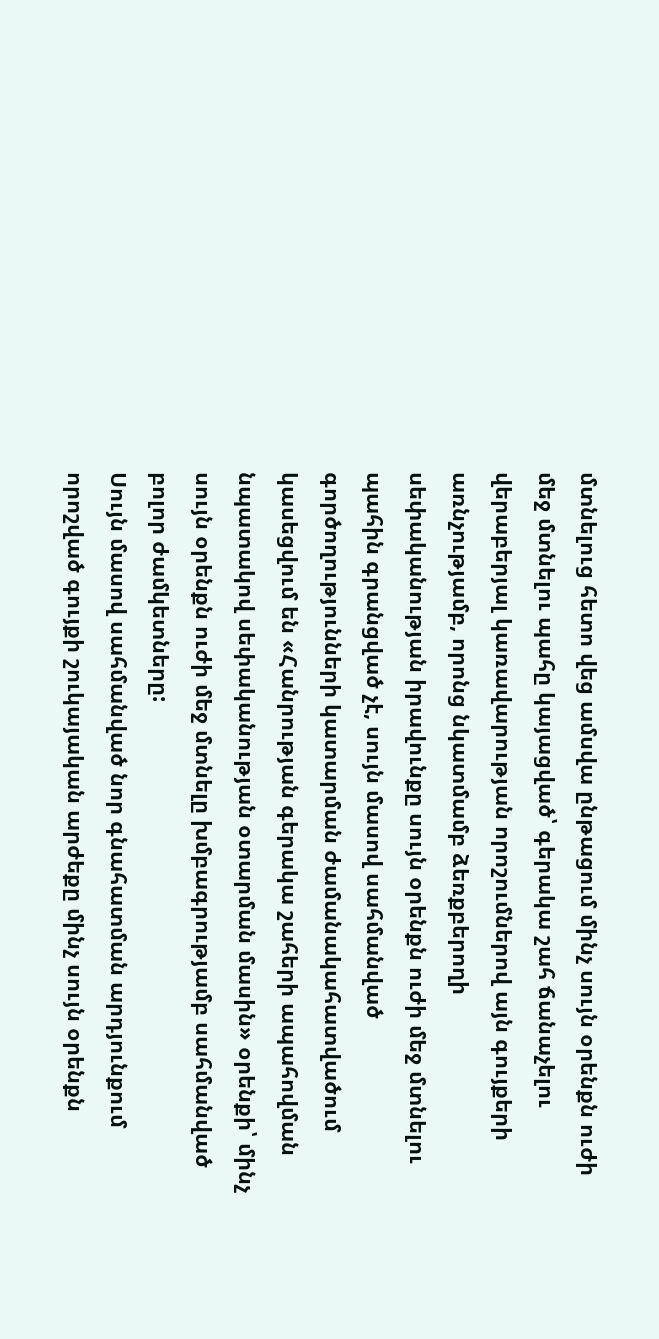մտնելուց հետո վեց ամսվա ընթացում մինչ սույն օրենքն ուժի մեջ մտնելու պահը կայացված՝ գերակա շահ ճանաչելու վերաբերյալ կառավարության որոշումներով այն գույքերի առնչությամբ, որոնց նկատմամբ ձեռքբերողի սեփականության իրավունքը սույն օրենքն ուժի մեջ մտնելու պահին գրանցված չէ, սույն մասով սահմանված գործողությունների կատարման ժամանակահատվածում կասեցվում են «Հանրության գերակա շահերի ապահովման նպատակով սեփականության օտարման մասին» օրենքի՝ մինչ սույն օրենքն ուժի մեջ մտնելը խմբագրությամբ սահմանված բոլոր ժամկետները:
Սույն մասով սահմանված նոր գնահատման արդյունքում որոշված գույքի շուկայական արժեքը մինչ սույն օրենքն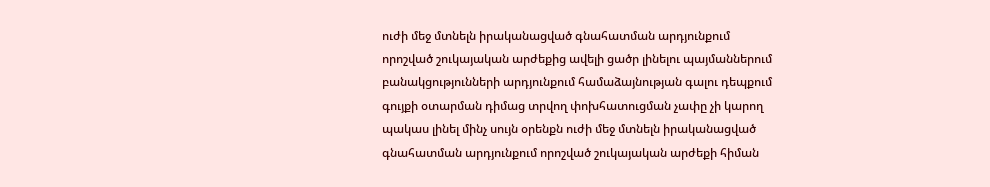ուժի մեջ մտնելն իրականացված գնահատման արդյունքում որոշված շուկայական արժեքից ավելի ցածր լինելու պայմաններում բանակցությունների արդյունքում համաձայնության գալու դեպքում գույքի օտարման դիմաց տրվող փոխհատուցման չափը չի կարող պակաս լինել մինչ սույն օրենքն ուժի մեջ մտնելն իրականացված գնահատման արդյունքում որոշված շուկայական արժեքի հիման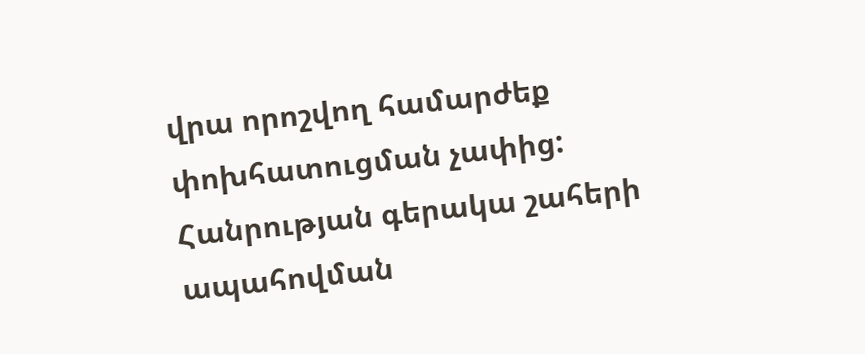վրա որոշվող համարժեք փոխհատուցման չափից:
Հանրության գերակա շահերի ապահովման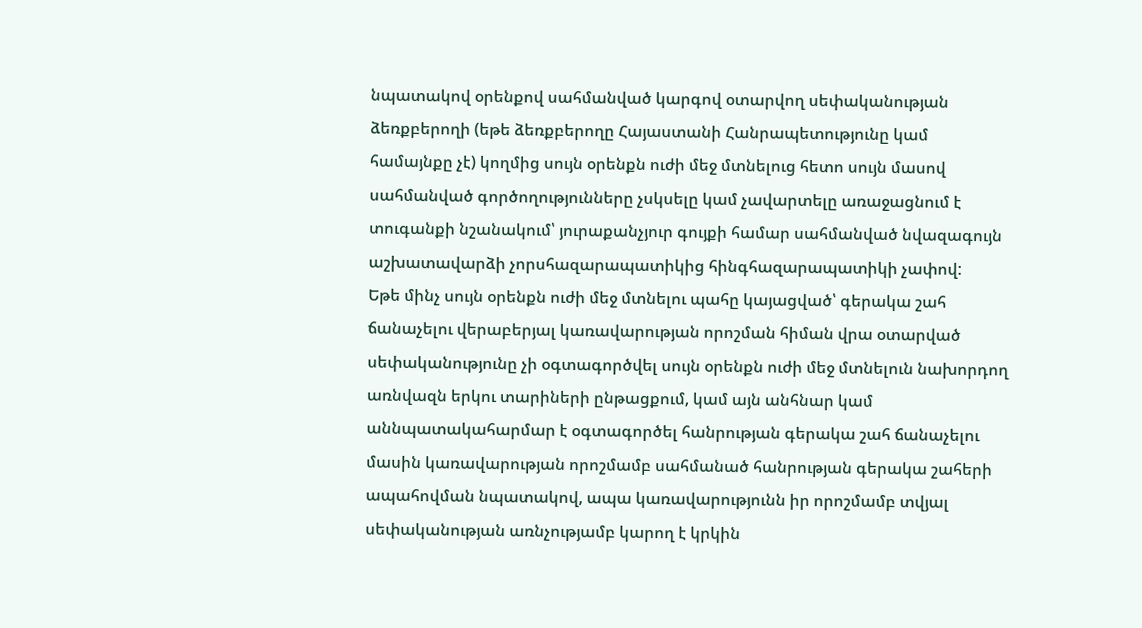նպատակով օրենքով սահմանված կարգով օտարվող սեփականության ձեռքբերողի (եթե ձեռքբերողը Հայաստանի Հանրապետությունը կամ համայնքը չէ) կողմից սույն օրենքն ուժի մեջ մտնելուց հետո սույն մասով սահմանված գործողությունները չսկսելը կամ չավարտելը առաջացնում է տուգանքի նշանակում՝ յուրաքանչյուր գույքի համար սահմանված նվազագույն աշխատավարձի չորսհազարապատիկից հինգհազարապատիկի չափով:
Եթե մինչ սույն օրենքն ուժի մեջ մտնելու պահը կայացված՝ գերակա շահ ճանաչելու վերաբերյալ կառավարության որոշման հիման վրա օտարված սեփականությունը չի օգտագործվել սույն օրենքն ուժի մեջ մտնելուն նախորդող առնվազն երկու տարիների ընթացքում, կամ այն անհնար կամ աննպատակահարմար է օգտագործել հանրության գերակա շահ ճանաչելու մասին կառավարության որոշմամբ սահմանած հանրության գերակա շահերի ապահովման նպատակով, ապա կառավարությունն իր որոշմամբ տվյալ սեփականության առնչությամբ կարող է կրկին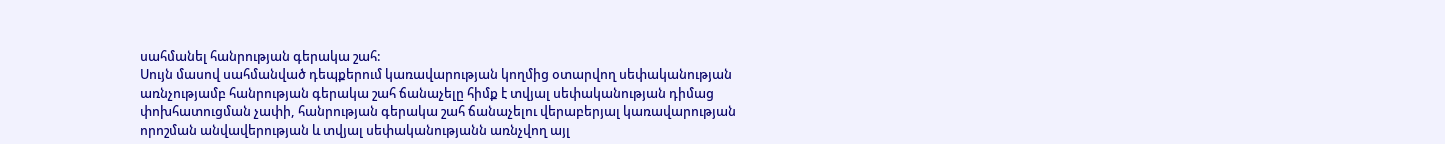սահմանել հանրության գերակա շահ:
Սույն մասով սահմանված դեպքերում կառավարության կողմից օտարվող սեփականության առնչությամբ հանրության գերակա շահ ճանաչելը հիմք է տվյալ սեփականության դիմաց փոխհատուցման չափի, հանրության գերակա շահ ճանաչելու վերաբերյալ կառավարության որոշման անվավերության և տվյալ սեփականությանն առնչվող այլ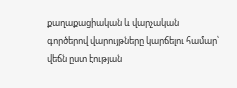քաղաքացիական և վարչական գործերով վարույթները կարճելու համար՝ վեճն ըստ էության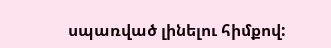սպառված լինելու հիմքով: